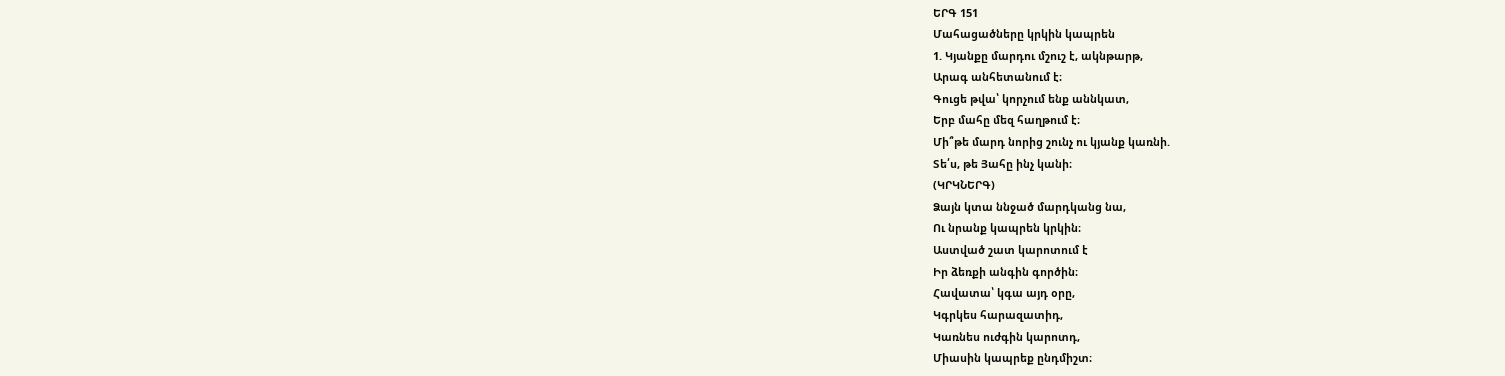ԵՐԳ 151
Մահացածները կրկին կապրեն
1. Կյանքը մարդու մշուշ է, ակնթարթ,
Արագ անհետանում է։
Գուցե թվա՝ կորչում ենք աննկատ,
Երբ մահը մեզ հաղթում է։
Մի՞թե մարդ նորից շունչ ու կյանք կառնի.
Տե՛ս, թե Յահը ինչ կանի։
(ԿՐԿՆԵՐԳ)
Ձայն կտա ննջած մարդկանց նա,
Ու նրանք կապրեն կրկին։
Աստված շատ կարոտում է
Իր ձեռքի անգին գործին։
Հավատա՝ կգա այդ օրը,
Կգրկես հարազատիդ,
Կառնես ուժգին կարոտդ,
Միասին կապրեք ընդմիշտ։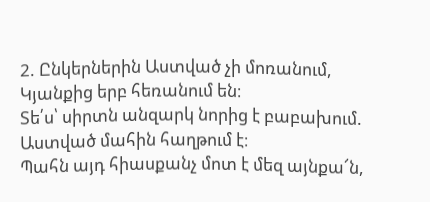2. Ընկերներին Աստված չի մոռանում,
Կյանքից երբ հեռանում են։
Տե՛ս՝ սիրտն անզարկ նորից է բաբախում.
Աստված մահին հաղթում է։
Պահն այդ հիասքանչ մոտ է մեզ այնքա՜ն,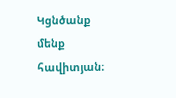Կցնծանք մենք հավիտյան։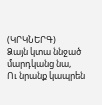(ԿՐԿՆԵՐԳ)
Ձայն կտա ննջած մարդկանց նա,
Ու նրանք կապրեն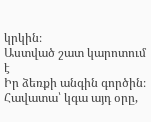կրկին։
Աստված շատ կարոտում է
Իր ձեռքի անգին գործին։
Հավատա՝ կգա այդ օրը,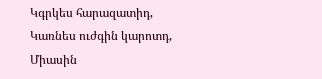Կգրկես հարազատիդ,
Կառնես ուժգին կարոտդ,
Միասին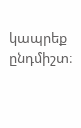կապրեք ընդմիշտ։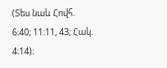(Տես նաև Հովհ. 6։40; 11։11, 43; Հակ. 4։14)։